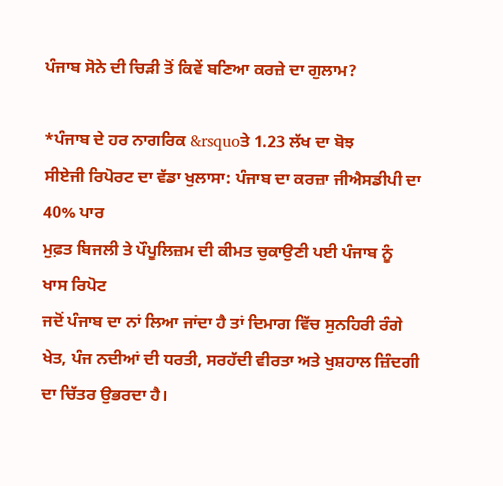ਪੰਜਾਬ ਸੋਨੇ ਦੀ ਚਿੜੀ ਤੋਂ ਕਿਵੇਂ ਬਣਿਆ ਕਰਜ਼ੇ ਦਾ ਗੁਲਾਮ?

*ਪੰਜਾਬ ਦੇ ਹਰ ਨਾਗਰਿਕ &rsquoਤੇ 1.23 ਲੱਖ ਦਾ ਬੋਝ
ਸੀਏਜੀ ਰਿਪੋਰਟ ਦਾ ਵੱਡਾ ਖੁਲਾਸਾ: ਪੰਜਾਬ ਦਾ ਕਰਜ਼ਾ ਜੀਐਸਡੀਪੀ ਦਾ 40% ਪਾਰ
ਮੁਫ਼ਤ ਬਿਜਲੀ ਤੇ ਪੌਪੂਲਿਜ਼ਮ ਦੀ ਕੀਮਤ ਚੁਕਾਉਣੀ ਪਈ ਪੰਜਾਬ ਨੂੰ
ਖਾਸ ਰਿਪੋਟ
ਜਦੋਂ ਪੰਜਾਬ ਦਾ ਨਾਂ ਲਿਆ ਜਾਂਦਾ ਹੈ ਤਾਂ ਦਿਮਾਗ ਵਿੱਚ ਸੁਨਹਿਰੀ ਰੰਗੇ ਖੇਤ, ਪੰਜ ਨਦੀਆਂ ਦੀ ਧਰਤੀ, ਸਰਹੱਦੀ ਵੀਰਤਾ ਅਤੇ ਖੁਸ਼ਹਾਲ ਜ਼ਿੰਦਗੀ ਦਾ ਚਿੱਤਰ ਉਭਰਦਾ ਹੈ।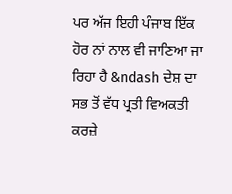ਪਰ ਅੱਜ ਇਹੀ ਪੰਜਾਬ ਇੱਕ ਹੋਰ ਨਾਂ ਨਾਲ ਵੀ ਜਾਣਿਆ ਜਾ ਰਿਹਾ ਹੈ &ndash ਦੇਸ਼ ਦਾ ਸਭ ਤੋਂ ਵੱਧ ਪ੍ਰਤੀ ਵਿਅਕਤੀ ਕਰਜ਼ੇ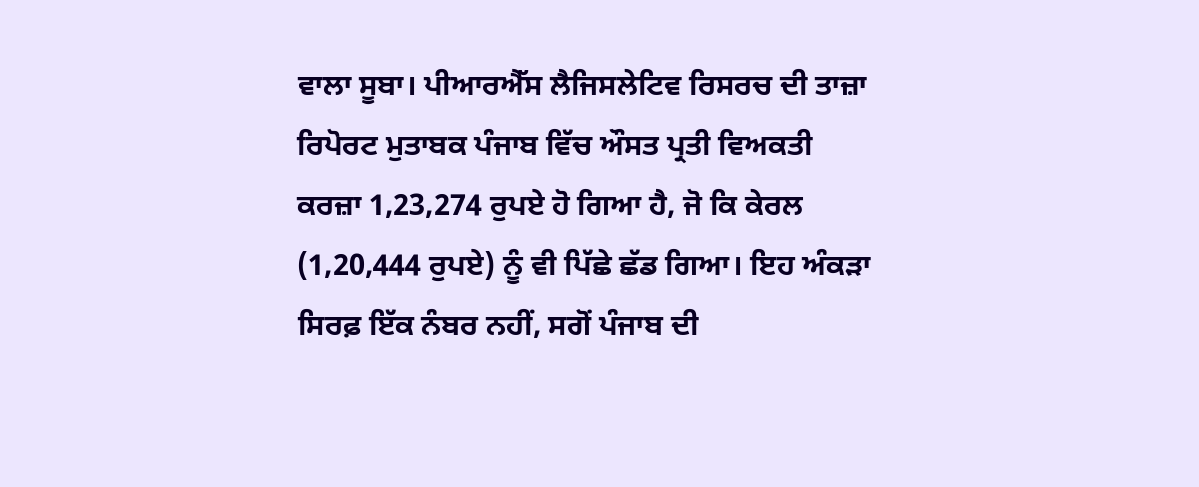ਵਾਲਾ ਸੂਬਾ। ਪੀਆਰਐੱਸ ਲੈਜਿਸਲੇਟਿਵ ਰਿਸਰਚ ਦੀ ਤਾਜ਼ਾ ਰਿਪੋਰਟ ਮੁਤਾਬਕ ਪੰਜਾਬ ਵਿੱਚ ਔਸਤ ਪ੍ਰਤੀ ਵਿਅਕਤੀ ਕਰਜ਼ਾ 1,23,274 ਰੁਪਏ ਹੋ ਗਿਆ ਹੈ, ਜੋ ਕਿ ਕੇਰਲ (1,20,444 ਰੁਪਏ) ਨੂੰ ਵੀ ਪਿੱਛੇ ਛੱਡ ਗਿਆ। ਇਹ ਅੰਕੜਾ ਸਿਰਫ਼ ਇੱਕ ਨੰਬਰ ਨਹੀਂ, ਸਗੋਂ ਪੰਜਾਬ ਦੀ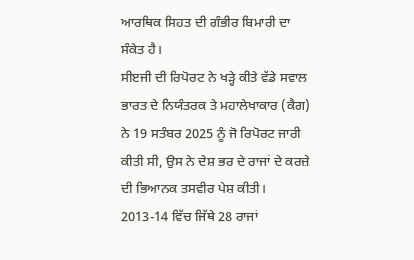ਆਰਥਿਕ ਸਿਹਤ ਦੀ ਗੰਭੀਰ ਬਿਮਾਰੀ ਦਾ ਸੰਕੇਤ ਹੈ।
ਸੀੲਜੀ ਦੀ ਰਿਪੋਰਟ ਨੇ ਖੜ੍ਹੇ ਕੀਤੇ ਵੱਡੇ ਸਵਾਲ
ਭਾਰਤ ਦੇ ਨਿਯੰਤਰਕ ਤੇ ਮਹਾਲੇਖਾਕਾਰ (ਕੈਗ) ਨੇ 19 ਸਤੰਬਰ 2025 ਨੂੰ ਜੋ ਰਿਪੋਰਟ ਜਾਰੀ ਕੀਤੀ ਸੀ, ਉਸ ਨੇ ਦੇਸ਼ ਭਰ ਦੇ ਰਾਜਾਂ ਦੇ ਕਰਜ਼ੇ ਦੀ ਭਿਆਨਕ ਤਸਵੀਰ ਪੇਸ਼ ਕੀਤੀ। 2013-14 ਵਿੱਚ ਜਿੱਥੇ 28 ਰਾਜਾਂ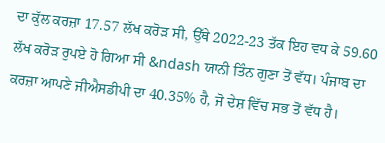ਦਾ ਕੁੱਲ ਕਰਜ਼ਾ 17.57 ਲੱਖ ਕਰੋੜ ਸੀ, ਉੱਥੇ 2022-23 ਤੱਕ ਇਹ ਵਧ ਕੇ 59.60 ਲੱਖ ਕਰੋੜ ਰੁਪਏ ਹੋ ਗਿਆ ਸੀ &ndash ਯਾਨੀ ਤਿੰਨ ਗੁਣਾ ਤੋਂ ਵੱਧ। ਪੰਜਾਬ ਦਾ ਕਰਜ਼ਾ ਆਪਣੇ ਜੀਐਸਡੀਪੀ ਦਾ 40.35% ਹੈ, ਜੋ ਦੇਸ਼ ਵਿੱਚ ਸਭ ਤੋਂ ਵੱਧ ਹੈ।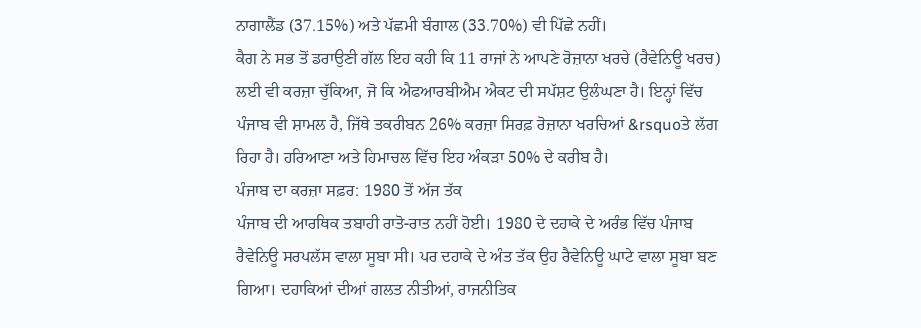ਨਾਗਾਲੈਂਡ (37.15%) ਅਤੇ ਪੱਛਮੀ ਬੰਗਾਲ (33.70%) ਵੀ ਪਿੱਛੇ ਨਹੀਂ।
ਕੈਗ ਨੇ ਸਭ ਤੋਂ ਡਰਾਉਣੀ ਗੱਲ ਇਹ ਕਹੀ ਕਿ 11 ਰਾਜਾਂ ਨੇ ਆਪਣੇ ਰੋਜ਼ਾਨਾ ਖਰਚੇ (ਰੈਵੇਨਿਊ ਖਰਚ) ਲਈ ਵੀ ਕਰਜ਼ਾ ਚੁੱਕਿਆ, ਜੋ ਕਿ ਐਫਆਰਬੀਐਮ ਐਕਟ ਦੀ ਸਪੱਸ਼ਟ ਉਲੰਘਣਾ ਹੈ। ਇਨ੍ਹਾਂ ਵਿੱਚ ਪੰਜਾਬ ਵੀ ਸ਼ਾਮਲ ਹੈ, ਜਿੱਥੇ ਤਕਰੀਬਨ 26% ਕਰਜ਼ਾ ਸਿਰਫ਼ ਰੋਜ਼ਾਨਾ ਖਰਚਿਆਂ &rsquoਤੇ ਲੱਗ ਰਿਹਾ ਹੈ। ਹਰਿਆਣਾ ਅਤੇ ਹਿਮਾਚਲ ਵਿੱਚ ਇਹ ਅੰਕੜਾ 50% ਦੇ ਕਰੀਬ ਹੈ।
ਪੰਜਾਬ ਦਾ ਕਰਜ਼ਾ ਸਫ਼ਰ: 1980 ਤੋਂ ਅੱਜ ਤੱਕ
ਪੰਜਾਬ ਦੀ ਆਰਥਿਕ ਤਬਾਹੀ ਰਾਤੋ-ਰਾਤ ਨਹੀਂ ਹੋਈ। 1980 ਦੇ ਦਹਾਕੇ ਦੇ ਅਰੰਭ ਵਿੱਚ ਪੰਜਾਬ ਰੈਵੇਨਿਊ ਸਰਪਲੱਸ ਵਾਲਾ ਸੂਬਾ ਸੀ। ਪਰ ਦਹਾਕੇ ਦੇ ਅੰਤ ਤੱਕ ਉਹ ਰੈਵੇਨਿਊ ਘਾਟੇ ਵਾਲਾ ਸੂਬਾ ਬਣ ਗਿਆ। ਦਹਾਕਿਆਂ ਦੀਆਂ ਗਲਤ ਨੀਤੀਆਂ, ਰਾਜਨੀਤਿਕ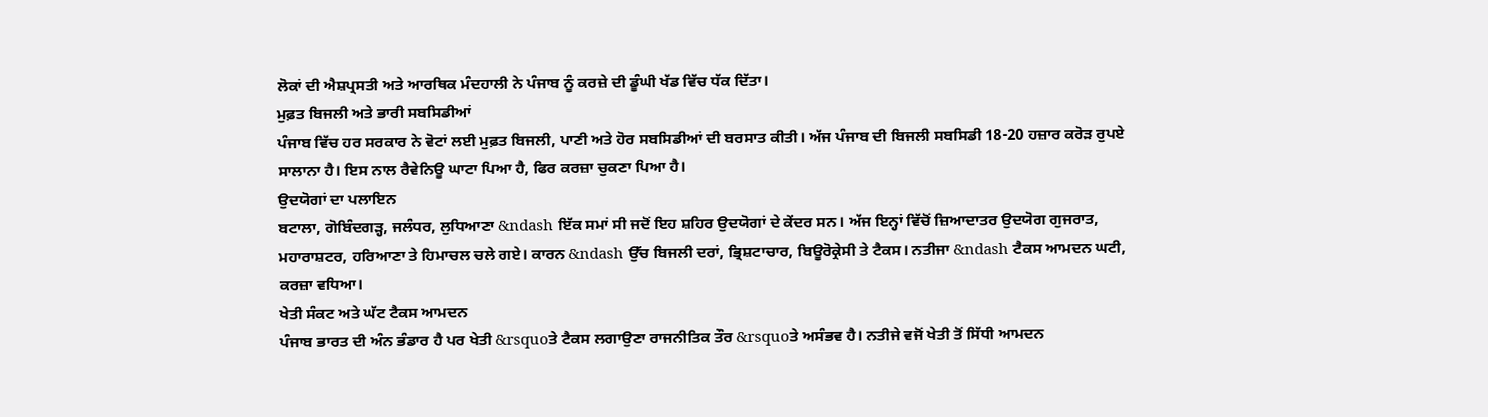ਲੋਕਾਂ ਦੀ ਐਸ਼ਪ੍ਰਸਤੀ ਅਤੇ ਆਰਥਿਕ ਮੰਦਹਾਲੀ ਨੇ ਪੰਜਾਬ ਨੂੰ ਕਰਜ਼ੇ ਦੀ ਡੂੰਘੀ ਖੱਡ ਵਿੱਚ ਧੱਕ ਦਿੱਤਾ।
ਮੁਫ਼ਤ ਬਿਜਲੀ ਅਤੇ ਭਾਰੀ ਸਬਸਿਡੀਆਂ
ਪੰਜਾਬ ਵਿੱਚ ਹਰ ਸਰਕਾਰ ਨੇ ਵੋਟਾਂ ਲਈ ਮੁਫ਼ਤ ਬਿਜਲੀ, ਪਾਣੀ ਅਤੇ ਹੋਰ ਸਬਸਿਡੀਆਂ ਦੀ ਬਰਸਾਤ ਕੀਤੀ। ਅੱਜ ਪੰਜਾਬ ਦੀ ਬਿਜਲੀ ਸਬਸਿਡੀ 18-20 ਹਜ਼ਾਰ ਕਰੋੜ ਰੁਪਏ ਸਾਲਾਨਾ ਹੈ। ਇਸ ਨਾਲ ਰੈਵੇਨਿਊ ਘਾਟਾ ਪਿਆ ਹੈ, ਫਿਰ ਕਰਜ਼ਾ ਚੁਕਣਾ ਪਿਆ ਹੈ।
ਉਦਯੋਗਾਂ ਦਾ ਪਲਾਇਨ
ਬਟਾਲਾ, ਗੋਬਿੰਦਗੜ੍ਹ, ਜਲੰਧਰ, ਲੁਧਿਆਣਾ &ndash ਇੱਕ ਸਮਾਂ ਸੀ ਜਦੋਂ ਇਹ ਸ਼ਹਿਰ ਉਦਯੋਗਾਂ ਦੇ ਕੇਂਦਰ ਸਨ। ਅੱਜ ਇਨ੍ਹਾਂ ਵਿੱਚੋਂ ਜ਼ਿਆਦਾਤਰ ਉਦਯੋਗ ਗੁਜਰਾਤ, ਮਹਾਰਾਸ਼ਟਰ, ਹਰਿਆਣਾ ਤੇ ਹਿਮਾਚਲ ਚਲੇ ਗਏ। ਕਾਰਨ &ndash ਉੱਚ ਬਿਜਲੀ ਦਰਾਂ, ਭ੍ਰਿਸ਼ਟਾਚਾਰ, ਬਿਊਰੋਕ੍ਰੇਸੀ ਤੇ ਟੈਕਸ। ਨਤੀਜਾ &ndash ਟੈਕਸ ਆਮਦਨ ਘਟੀ, ਕਰਜ਼ਾ ਵਧਿਆ।
ਖੇਤੀ ਸੰਕਟ ਅਤੇ ਘੱਟ ਟੈਕਸ ਆਮਦਨ
ਪੰਜਾਬ ਭਾਰਤ ਦੀ ਅੰਨ ਭੰਡਾਰ ਹੈ ਪਰ ਖੇਤੀ &rsquoਤੇ ਟੈਕਸ ਲਗਾਉਣਾ ਰਾਜਨੀਤਿਕ ਤੌਰ &rsquoਤੇ ਅਸੰਭਵ ਹੈ। ਨਤੀਜੇ ਵਜੋਂ ਖੇਤੀ ਤੋਂ ਸਿੱਧੀ ਆਮਦਨ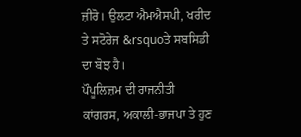ਜ਼ੀਰੋ। ਉਲਟਾ ਐਮਐਸਪੀ, ਖਰੀਦ ਤੇ ਸਟੋਰੇਜ &rsquoਤੇ ਸਬਸਿਡੀ ਦਾ ਬੋਝ ਹੈ।
ਪੌਪੂਲਿਜ਼ਮ ਦੀ ਰਾਜਨੀਤੀ
ਕਾਂਗਰਸ, ਅਕਾਲੀ-ਭਾਜਪਾ ਤੇ ਹੁਣ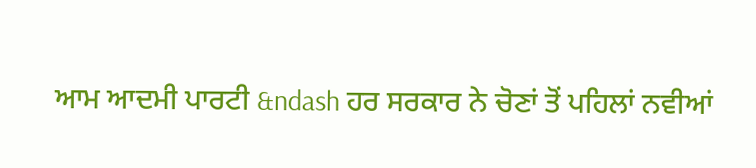ਆਮ ਆਦਮੀ ਪਾਰਟੀ &ndash ਹਰ ਸਰਕਾਰ ਨੇ ਚੋਣਾਂ ਤੋਂ ਪਹਿਲਾਂ ਨਵੀਆਂ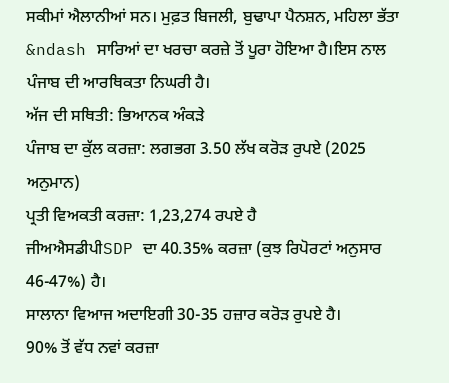ਸਕੀਮਾਂ ਐਲਾਨੀਆਂ ਸਨ। ਮੁਫ਼ਤ ਬਿਜਲੀ, ਬੁਢਾਪਾ ਪੈਨਸ਼ਨ, ਮਹਿਲਾ ਭੱਤਾ &ndash ਸਾਰਿਆਂ ਦਾ ਖਰਚਾ ਕਰਜ਼ੇ ਤੋਂ ਪੂਰਾ ਹੋਇਆ ਹੈ।ਇਸ ਨਾਲ ਪੰਜਾਬ ਦੀ ਆਰਥਿਕਤਾ ਨਿਘਰੀ ਹੈ।
ਅੱਜ ਦੀ ਸਥਿਤੀ: ਭਿਆਨਕ ਅੰਕੜੇ
ਪੰਜਾਬ ਦਾ ਕੁੱਲ ਕਰਜ਼ਾ: ਲਗਭਗ 3.50 ਲੱਖ ਕਰੋੜ ਰੁਪਏ (2025 ਅਨੁਮਾਨ)
ਪ੍ਰਤੀ ਵਿਅਕਤੀ ਕਰਜ਼ਾ: 1,23,274 ਰਪਏ ਹੈ
ਜੀਅਐਸਡੀਪੀSDP ਦਾ 40.35% ਕਰਜ਼ਾ (ਕੁਝ ਰਿਪੋਰਟਾਂ ਅਨੁਸਾਰ 46-47%) ਹੈ।
ਸਾਲਾਨਾ ਵਿਆਜ ਅਦਾਇਗੀ 30-35 ਹਜ਼ਾਰ ਕਰੋੜ ਰੁਪਏ ਹੈ।
90% ਤੋਂ ਵੱਧ ਨਵਾਂ ਕਰਜ਼ਾ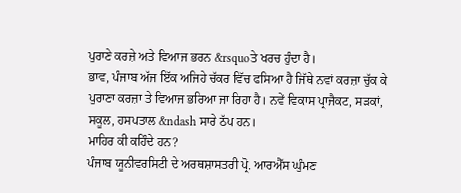ਪੁਰਾਣੇ ਕਰਜ਼ੇ ਅਤੇ ਵਿਆਜ ਭਰਨ &rsquoਤੇ ਖਰਚ ਹੁੰਦਾ ਹੈ।
ਭਾਵ, ਪੰਜਾਬ ਅੱਜ ਇੱਕ ਅਜਿਹੇ ਚੱਕਰ ਵਿੱਚ ਫਸਿਆ ਹੈ ਜਿੱਥੇ ਨਵਾਂ ਕਰਜ਼ਾ ਚੁੱਕ ਕੇ ਪੁਰਾਣਾ ਕਰਜ਼ਾ ਤੇ ਵਿਆਜ ਭਰਿਆ ਜਾ ਰਿਹਾ ਹੈ। ਨਵੇਂ ਵਿਕਾਸ ਪ੍ਰਾਜੈਕਟ, ਸੜਕਾਂ, ਸਕੂਲ, ਹਸਪਤਾਲ &ndash ਸਾਰੇ ਠੱਪ ਹਨ।
ਮਾਹਿਰ ਕੀ ਕਹਿੰਦੇ ਹਨ?
ਪੰਜਾਬ ਯੂਨੀਵਰਸਿਟੀ ਦੇ ਅਰਥਸ਼ਾਸਤਰੀ ਪ੍ਰੋ. ਆਰਐੱਸ ਘੁੰਮਣ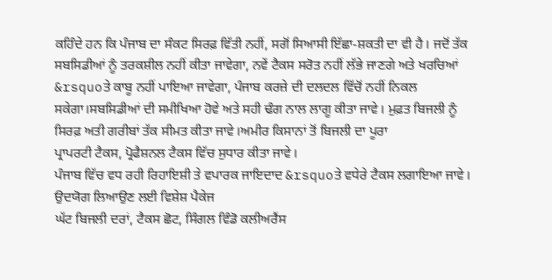ਕਹਿੰਦੇ ਹਨ ਕਿ ਪੰਜਾਬ ਦਾ ਸੰਕਟ ਸਿਰਫ਼ ਵਿੱਤੀ ਨਹੀਂ, ਸਗੋਂ ਸਿਆਸੀ ਇੱਛਾ-ਸ਼ਕਤੀ ਦਾ ਵੀ ਹੈ। ਜਦੋਂ ਤੱਕ ਸਬਸਿਡੀਆਂ ਨੂੰ ਤਰਕਸ਼ੀਲ ਨਹੀਂ ਕੀਤਾ ਜਾਵੇਗਾ, ਨਵੇਂ ਟੈਕਸ ਸਰੋਤ ਨਹੀਂ ਲੱਭੇ ਜਾਣਗੇ ਅਤੇ ਖਰਚਿਆਂ &rsquoਤੇ ਕਾਬੂ ਨਹੀਂ ਪਾਇਆ ਜਾਵੇਗਾ, ਪੰਜਾਬ ਕਰਜ਼ੇ ਦੀ ਦਲਦਲ ਵਿੱਚੋਂ ਨਹੀਂ ਨਿਕਲ ਸਕੇਗਾ।ਸਬਸਿਡੀਆਂ ਦੀ ਸਮੀਖਿਆ ਹੋਵੇ ਅਤੇ ਸਹੀ ਢੰਗ ਨਾਲ ਲਾਗੂ ਕੀਤਾ ਜਾਵੇ। ਮੁਫ਼ਤ ਬਿਜਲੀ ਨੂੰ ਸਿਰਫ਼ ਅਤੀ ਗਰੀਬਾਂ ਤੱਕ ਸੀਮਤ ਕੀਤਾ ਜਾਵੇ।ਅਮੀਰ ਕਿਸਾਨਾਂ ਤੋਂ ਬਿਜਲੀ ਦਾ ਪੂਰਾ
ਪ੍ਰਾਪਰਟੀ ਟੈਕਸ, ਪ੍ਰੋਫੈਸ਼ਨਲ ਟੈਕਸ ਵਿੱਚ ਸੁਧਾਰ ਕੀਤਾ ਜਾਵੇ।
ਪੰਜਾਬ ਵਿੱਚ ਵਧ ਰਹੀ ਰਿਹਾਇਸ਼ੀ ਤੇ ਵਪਾਰਕ ਜਾਇਦਾਦ &rsquoਤੇ ਵਧੇਰੇ ਟੈਕਸ ਲਗਾਇਆ ਜਾਵੇ।
ਉਦਯੋਗ ਲਿਆਉਣ ਲਈ ਵਿਸ਼ੇਸ਼ ਪੈਕੇਜ
ਘੱਟ ਬਿਜਲੀ ਦਰਾਂ, ਟੈਕਸ ਛੋਟ, ਸਿੰਗਲ ਵਿੰਡੋ ਕਲੀਅਰੈਂਸ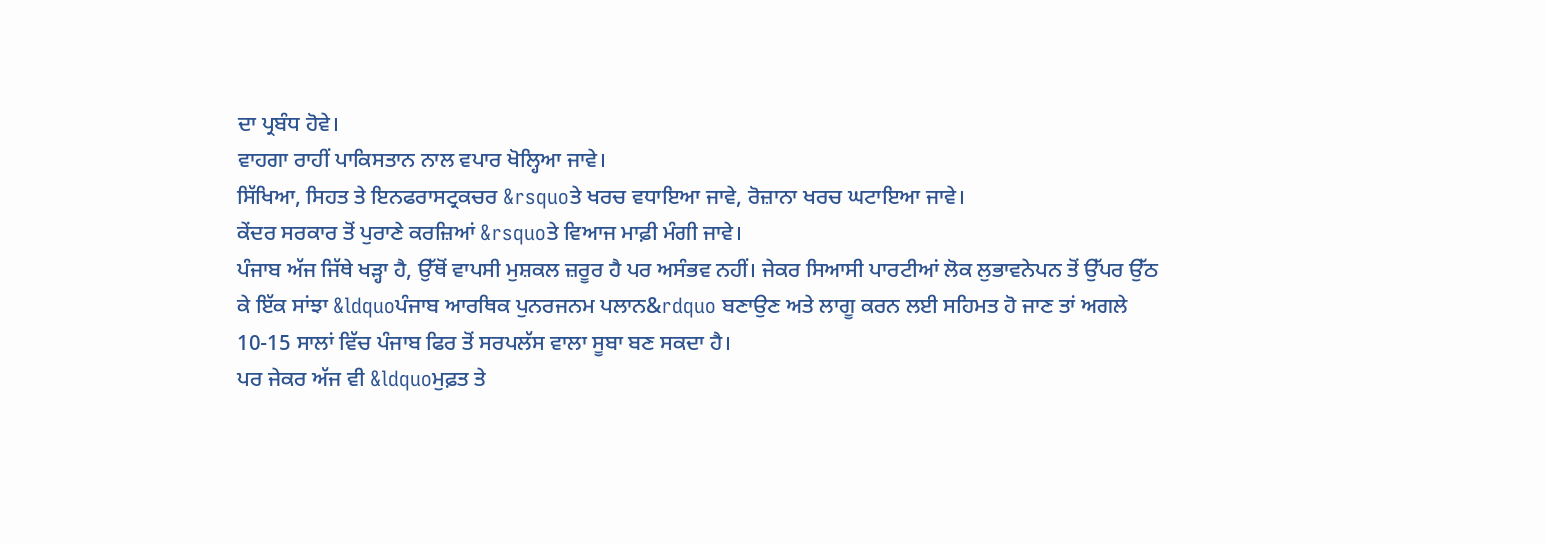ਦਾ ਪ੍ਰਬੰਧ ਹੋਵੇ।
ਵਾਹਗਾ ਰਾਹੀਂ ਪਾਕਿਸਤਾਨ ਨਾਲ ਵਪਾਰ ਖੋਲ੍ਹਿਆ ਜਾਵੇ।
ਸਿੱਖਿਆ, ਸਿਹਤ ਤੇ ਇਨਫਰਾਸਟ੍ਰਕਚਰ &rsquoਤੇ ਖਰਚ ਵਧਾਇਆ ਜਾਵੇ, ਰੋਜ਼ਾਨਾ ਖਰਚ ਘਟਾਇਆ ਜਾਵੇ।
ਕੇਂਦਰ ਸਰਕਾਰ ਤੋਂ ਪੁਰਾਣੇ ਕਰਜ਼ਿਆਂ &rsquoਤੇ ਵਿਆਜ ਮਾਫ਼ੀ ਮੰਗੀ ਜਾਵੇ।
ਪੰਜਾਬ ਅੱਜ ਜਿੱਥੇ ਖੜ੍ਹਾ ਹੈ, ਉੱਥੋਂ ਵਾਪਸੀ ਮੁਸ਼ਕਲ ਜ਼ਰੂਰ ਹੈ ਪਰ ਅਸੰਭਵ ਨਹੀਂ। ਜੇਕਰ ਸਿਆਸੀ ਪਾਰਟੀਆਂ ਲੋਕ ਲੁਭਾਵਨੇਪਨ ਤੋਂ ਉੱਪਰ ਉੱਠ ਕੇ ਇੱਕ ਸਾਂਝਾ &ldquoਪੰਜਾਬ ਆਰਥਿਕ ਪੁਨਰਜਨਮ ਪਲਾਨ&rdquo ਬਣਾਉਣ ਅਤੇ ਲਾਗੂ ਕਰਨ ਲਈ ਸਹਿਮਤ ਹੋ ਜਾਣ ਤਾਂ ਅਗਲੇ 10-15 ਸਾਲਾਂ ਵਿੱਚ ਪੰਜਾਬ ਫਿਰ ਤੋਂ ਸਰਪਲੱਸ ਵਾਲਾ ਸੂਬਾ ਬਣ ਸਕਦਾ ਹੈ।
ਪਰ ਜੇਕਰ ਅੱਜ ਵੀ &ldquoਮੁਫ਼ਤ ਤੇ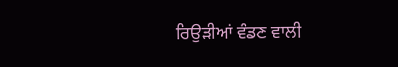ਰਿਉੜੀਆਂ ਵੰਡਣ ਵਾਲੀ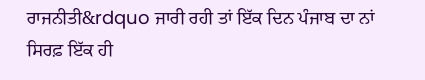ਰਾਜਨੀਤੀ&rdquo ਜਾਰੀ ਰਹੀ ਤਾਂ ਇੱਕ ਦਿਨ ਪੰਜਾਬ ਦਾ ਨਾਂ ਸਿਰਫ਼ ਇੱਕ ਹੀ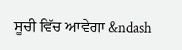ਸੂਚੀ ਵਿੱਚ ਆਵੇਗਾ &ndash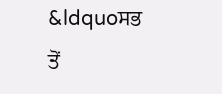&ldquoਸਭ ਤੋਂ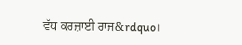ਵੱਧ ਕਰਜ਼ਾਈ ਰਾਜ&rdquo।